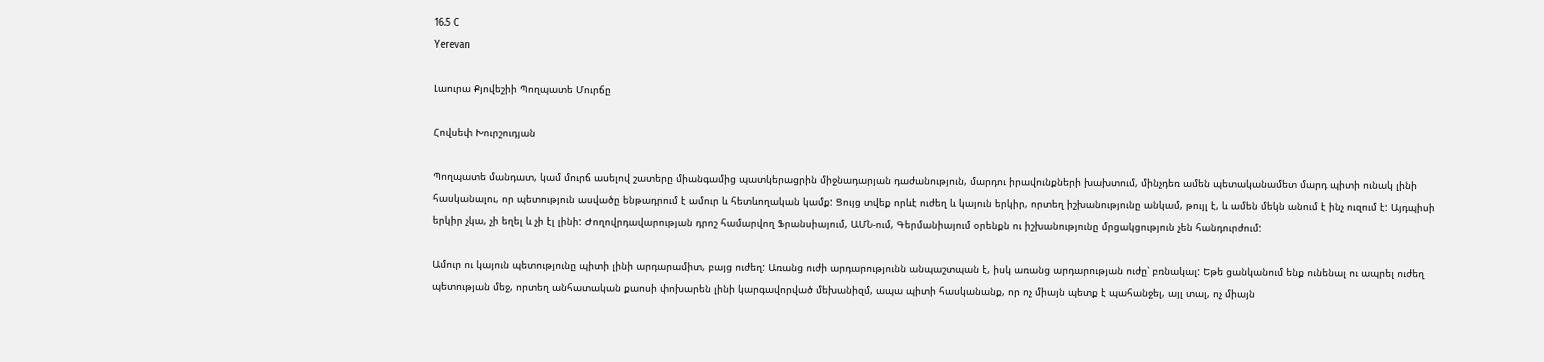16.5 C
Yerevan

Լաուրա Քյովեշիի Պողպատե Մուրճը

Հովսեփ Խուրշուդյան

Պողպատե մանդատ, կամ մուրճ ասելով շատերը միանգամից պատկերացրին միջնադարյան դաժանություն, մարդու իրավունքների խախտում, մինչդեռ ամեն պետականամետ մարդ պիտի ունակ լինի հասկանալու, որ պետություն ասվածը ենթադրում է ամուր և հետևողական կամք: Ցույց տվեք որևէ ուժեղ և կայուն երկիր, որտեղ իշխանությունը անկամ, թույլ է, և ամեն մեկն անում է ինչ ուզում է: Այդպիսի երկիր չկա, չի եղել և չի էլ լինի: Ժողովրդավարության դրոշ համարվող Ֆրանսիայում, ԱՄՆ-ում, Գերմանիայում օրենքն ու իշխանությունը մրցակցություն չեն հանդուրժում:

Ամուր ու կայուն պետությունը պիտի լինի արդարամիտ, բայց ուժեղ: Առանց ուժի արդարությունն անպաշտպան է, իսկ առանց արդարության ուժը՝ բռնակալ: Եթե ցանկանում ենք ունենալ ու ապրել ուժեղ պետության մեջ, որտեղ անհատական քաոսի փոխարեն լինի կարգավորված մեխանիզմ, ապա պիտի հասկանանք, որ ոչ միայն պետք է պահանջել, այլ տալ, ոչ միայն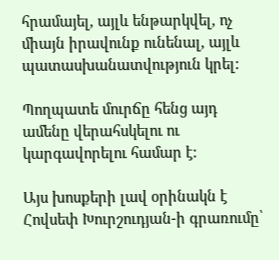հրամայել, այլև ենթարկվել, ոչ միայն իրավունք ունենալ, այլև պատասխանատվություն կրել:

Պողպատե մուրճը հենց այդ ամենը վերահսկելու ու կարգավորելու համար է:

Այս խոսքերի լավ օրինակն է Հովսեփ Խուրշուդյան-ի գրառումը՝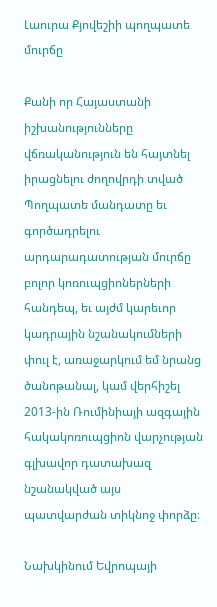Լաուրա Քյովեշիի պողպատե մուրճը

Քանի որ Հայաստանի իշխանությունները վճռականություն են հայտնել իրացնելու ժողովրդի տված Պողպատե մանդատը եւ գործադրելու արդարադատության մուրճը բոլոր կոռուպցիոներների հանդեպ, եւ այժմ կարեւոր կադրային նշանակումների փուլ է, առաջարկում եմ նրանց ծանոթանալ, կամ վերհիշել 2013-ին Ռումինիայի ազգային հակակոռուպցիոն վարչության գլխավոր դատախազ նշանակված այս պատվարժան տիկնոջ փորձը։

Նախկինում Եվրոպայի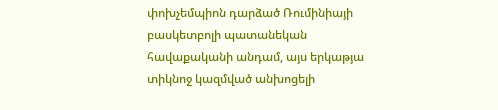փոխչեմպիոն դարձած Ռումինիայի բասկետբոլի պատանեկան հավաքականի անդամ, այս երկաթյա տիկնոջ կազմված անխոցելի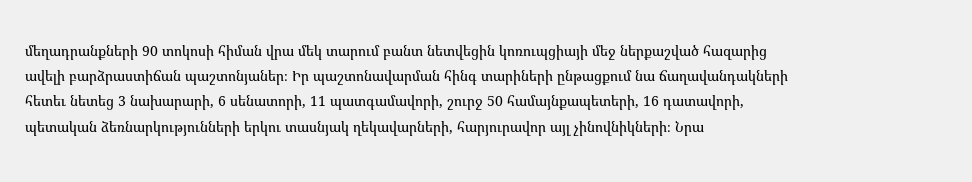մեղադրանքների 90 տոկոսի հիման վրա մեկ տարում բանտ նետվեցին կոռուպցիայի մեջ ներքաշված հազարից ավելի բարձրաստիճան պաշտոնյաներ։ Իր պաշտոնավարման հինգ տարիների ընթացքում նա ճաղավանդակների հետեւ նետեց 3 նախարարի, 6 սենատորի, 11 պատգամավորի, շուրջ 50 համայնքապետերի, 16 դատավորի, պետական ձեռնարկությունների երկու տասնյակ ղեկավարների, հարյուրավոր այլ չինովնիկների։ Նրա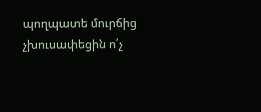պողպատե մուրճից չխուսափեցին ո՛չ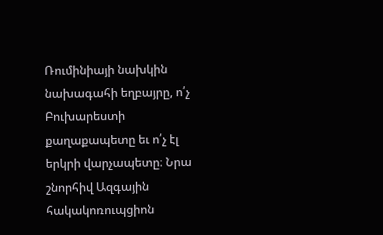Ռումինիայի նախկին նախագահի եղբայրը, ո՛չ Բուխարեստի քաղաքապետը եւ ո՛չ էլ երկրի վարչապետը։ Նրա շնորհիվ Ազգային հակակոռուպցիոն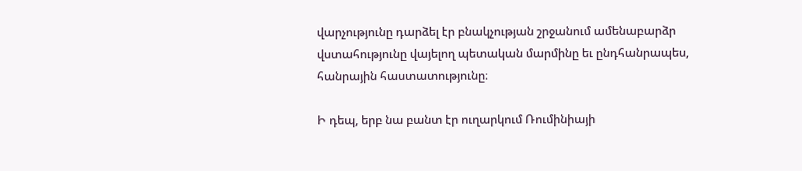վարչությունը դարձել էր բնակչության շրջանում ամենաբարձր վստահությունը վայելող պետական մարմինը եւ ընդհանրապես, հանրային հաստատությունը։

Ի դեպ, երբ նա բանտ էր ուղարկում Ռումինիայի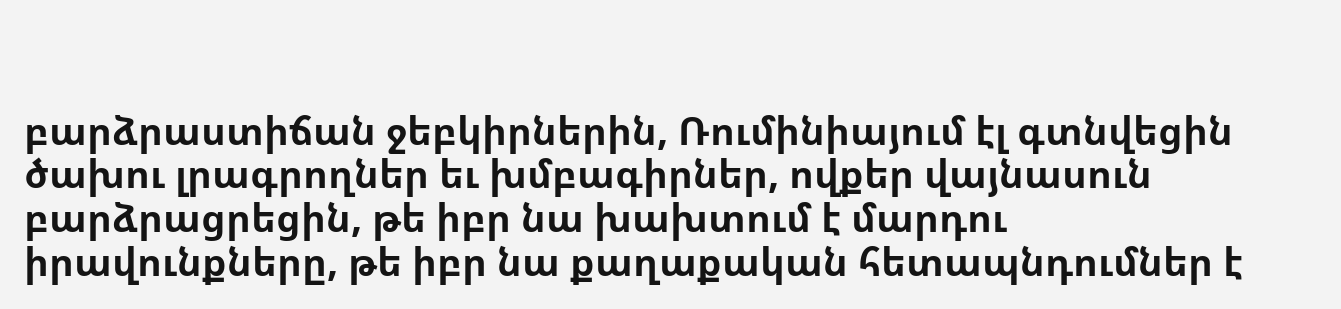բարձրաստիճան ջեբկիրներին, Ռումինիայում էլ գտնվեցին ծախու լրագրողներ եւ խմբագիրներ, ովքեր վայնասուն բարձրացրեցին, թե իբր նա խախտում է մարդու իրավունքները, թե իբր նա քաղաքական հետապնդումներ է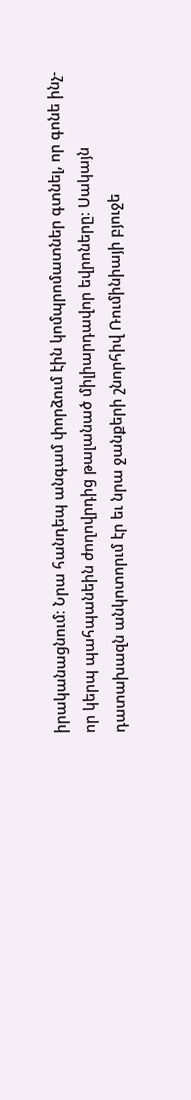իրականացնում։ Նրա հանդեպ անգամ փորձում էին կոմպրոմատներ գտնել, որ գոնե ինչ-որ կերպ պահպանեին ժողովրդից թալանած միլիարդավոր եվրոները։ Սակայն դատախազն անկոտորւմ էր եւ նրա ջանքերի շնորհիվ Ռումինիայի բյուջե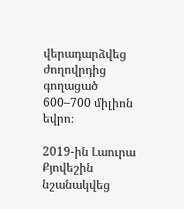վերադարձվեց ժողովրդից գողացած 600–700 միլիոն եվրո։

2019-ին Լաուրա Քյովեշին նշանակվեց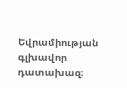Եվրամիության գլխավոր դատախազ։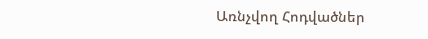Առնչվող Հոդվածներ